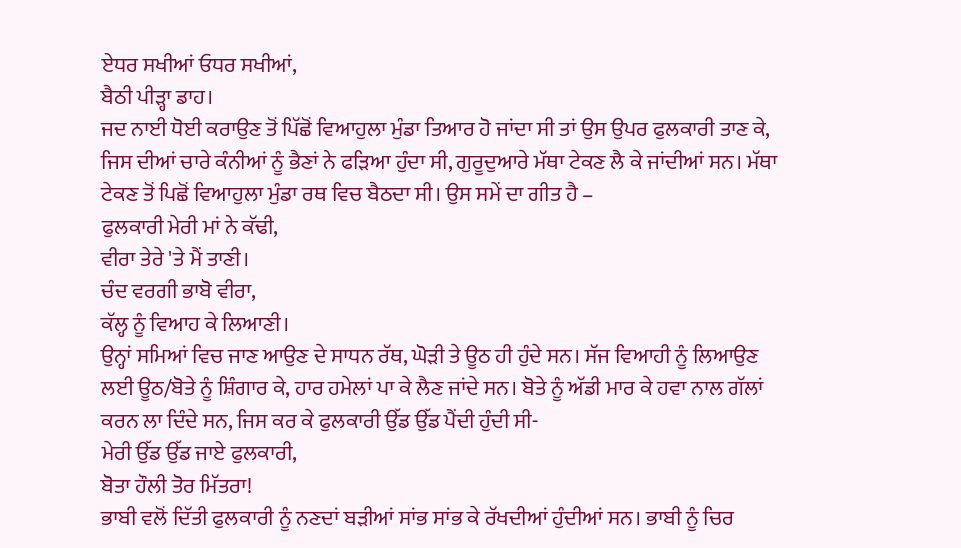ਏਧਰ ਸਖੀਆਂ ਓਧਰ ਸਖੀਆਂ,
ਬੈਠੀ ਪੀੜ੍ਹਾ ਡਾਹ।
ਜਦ ਨਾਈ ਧੋਈ ਕਰਾਉਣ ਤੋਂ ਪਿੱਛੋਂ ਵਿਆਹੁਲਾ ਮੁੰਡਾ ਤਿਆਰ ਹੋ ਜਾਂਦਾ ਸੀ ਤਾਂ ਉਸ ਉਪਰ ਫੁਲਕਾਰੀ ਤਾਣ ਕੇ, ਜਿਸ ਦੀਆਂ ਚਾਰੇ ਕੰਨੀਆਂ ਨੂੰ ਭੈਣਾਂ ਨੇ ਫੜਿਆ ਹੁੰਦਾ ਸੀ, ਗੁਰੂਦੁਆਰੇ ਮੱਥਾ ਟੇਕਣ ਲੈ ਕੇ ਜਾਂਦੀਆਂ ਸਨ। ਮੱਥਾ ਟੇਕਣ ਤੋਂ ਪਿਛੋਂ ਵਿਆਹੁਲਾ ਮੁੰਡਾ ਰਥ ਵਿਚ ਬੈਠਦਾ ਸੀ। ਉਸ ਸਮੇਂ ਦਾ ਗੀਤ ਹੈ –
ਫੁਲਕਾਰੀ ਮੇਰੀ ਮਾਂ ਨੇ ਕੱਢੀ,
ਵੀਰਾ ਤੇਰੇ 'ਤੇ ਮੈਂ ਤਾਣੀ।
ਚੰਦ ਵਰਗੀ ਭਾਬੋ ਵੀਰਾ,
ਕੱਲ੍ਹ ਨੂੰ ਵਿਆਹ ਕੇ ਲਿਆਣੀ।
ਉਨ੍ਹਾਂ ਸਮਿਆਂ ਵਿਚ ਜਾਣ ਆਉਣ ਦੇ ਸਾਧਨ ਰੱਥ, ਘੋੜੀ ਤੇ ਊਠ ਹੀ ਹੁੰਦੇ ਸਨ। ਸੱਜ ਵਿਆਹੀ ਨੂੰ ਲਿਆਉਣ ਲਈ ਊਠ/ਬੋਤੇ ਨੂੰ ਸ਼ਿੰਗਾਰ ਕੇ, ਹਾਰ ਹਮੇਲਾਂ ਪਾ ਕੇ ਲੈਣ ਜਾਂਦੇ ਸਨ। ਬੋਤੇ ਨੂੰ ਅੱਡੀ ਮਾਰ ਕੇ ਹਵਾ ਨਾਲ ਗੱਲਾਂ ਕਰਨ ਲਾ ਦਿੰਦੇ ਸਨ, ਜਿਸ ਕਰ ਕੇ ਫੁਲਕਾਰੀ ਉੱਡ ਉੱਡ ਪੈਂਦੀ ਹੁੰਦੀ ਸੀ-
ਮੇਰੀ ਉੱਡ ਉੱਡ ਜਾਏ ਫੁਲਕਾਰੀ,
ਬੋਤਾ ਹੌਲੀ ਤੋਰ ਮਿੱਤਰਾ!
ਭਾਬੀ ਵਲੋਂ ਦਿੱਤੀ ਫੁਲਕਾਰੀ ਨੂੰ ਨਣਦਾਂ ਬੜੀਆਂ ਸਾਂਭ ਸਾਂਭ ਕੇ ਰੱਖਦੀਆਂ ਹੁੰਦੀਆਂ ਸਨ। ਭਾਬੀ ਨੂੰ ਚਿਰ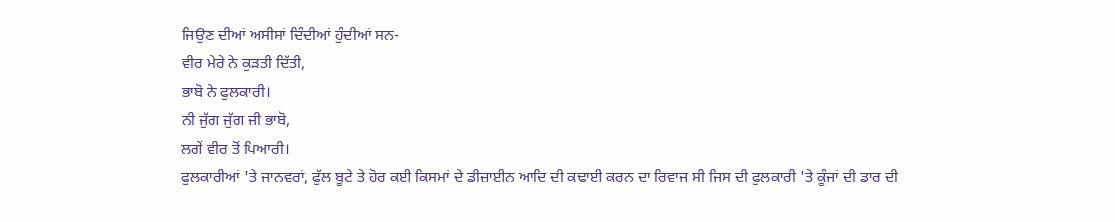ਜਿਉਣ ਦੀਆਂ ਅਸੀਸਾਂ ਦਿੰਦੀਆਂ ਹੁੰਦੀਆਂ ਸਨ-
ਵੀਰ ਮੇਰੇ ਨੇ ਕੁੜਤੀ ਦਿੱਤੀ,
ਭਾਬੋ ਨੇ ਫੁਲਕਾਰੀ।
ਨੀ ਜੁੱਗ ਜੁੱਗ ਜੀ ਭਾਬੋ,
ਲਗੇਂ ਵੀਰ ਤੋਂ ਪਿਆਰੀ।
ਫੁਲਕਾਰੀਆਂ 'ਤੇ ਜਾਨਵਰਾਂ, ਫੁੱਲ ਬੂਟੇ ਤੇ ਹੋਰ ਕਈ ਕਿਸਮਾਂ ਦੇ ਡੀਜ਼ਾਈਨ ਆਦਿ ਦੀ ਕਢਾਈ ਕਰਨ ਦਾ ਰਿਵਾਜ ਸੀ ਜਿਸ ਦੀ ਫੁਲਕਾਰੀ 'ਤੇ ਕੂੰਜਾਂ ਦੀ ਡਾਰ ਦੀ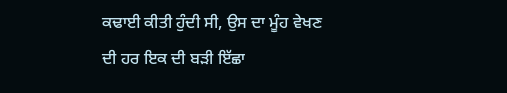ਕਢਾਈ ਕੀਤੀ ਹੁੰਦੀ ਸੀ, ਉਸ ਦਾ ਮੂੰਹ ਵੇਖਣ ਦੀ ਹਰ ਇਕ ਦੀ ਬੜੀ ਇੱਛਾ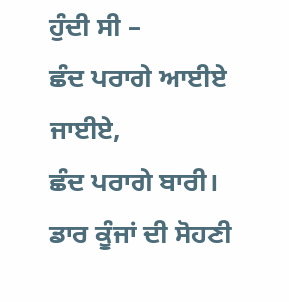ਹੁੰਦੀ ਸੀ –
ਛੰਦ ਪਰਾਗੇ ਆਈਏ ਜਾਈਏ,
ਛੰਦ ਪਰਾਗੇ ਬਾਰੀ।
ਡਾਰ ਕੂੰਜਾਂ ਦੀ ਸੋਹਣੀ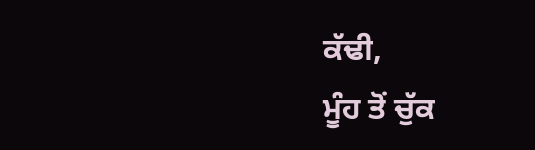ਕੱਢੀ,
ਮੂੰਹ ਤੋਂ ਚੁੱਕ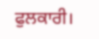ਫੁਲਕਾਰੀ।